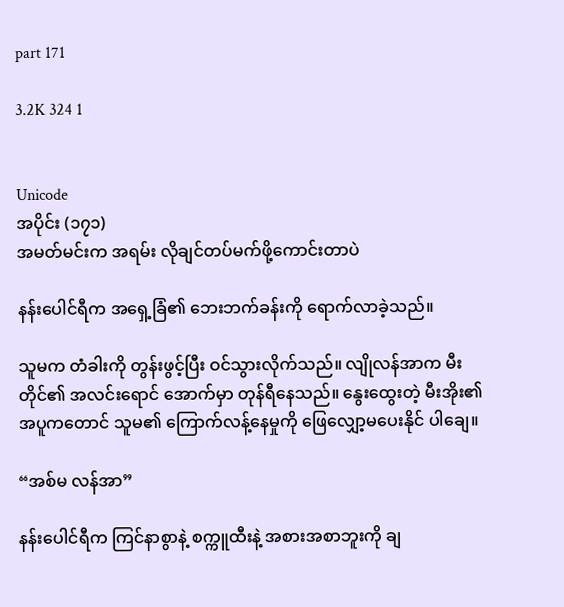part 171

3.2K 324 1


Unicode
အပိုင်း (၁၇၁)
အမတ်မင်းက အရမ်း လိုချင်တပ်မက်ဖို့ကောင်းတာပဲ

နန်းပေါင်ရီက အရှေ့ခြံ၏ ဘေးဘက်ခန်းကို ရောက်လာခဲ့သည်။

သူမက တံခါးကို တွန်းဖွင့်ပြီး ဝင်သွားလိုက်သည်။ လျိုလန်အာက မီးတိုင်၏ အလင်းရောင် အောက်မှာ တုန်ရီနေသည်။ နွေးထွေးတဲ့ မီးအိုး၏အပူကတောင် သူမ၏ ကြောက်လန့်နေမှုကို ဖြေလျှော့မပေးနိုင် ပါချေ။

“အစ်မ လန်အာ”

နန်းပေါင်ရီက ကြင်နာစွာနဲ့ စက္ကူထီးနဲ့ အစားအစာဘူးကို ချ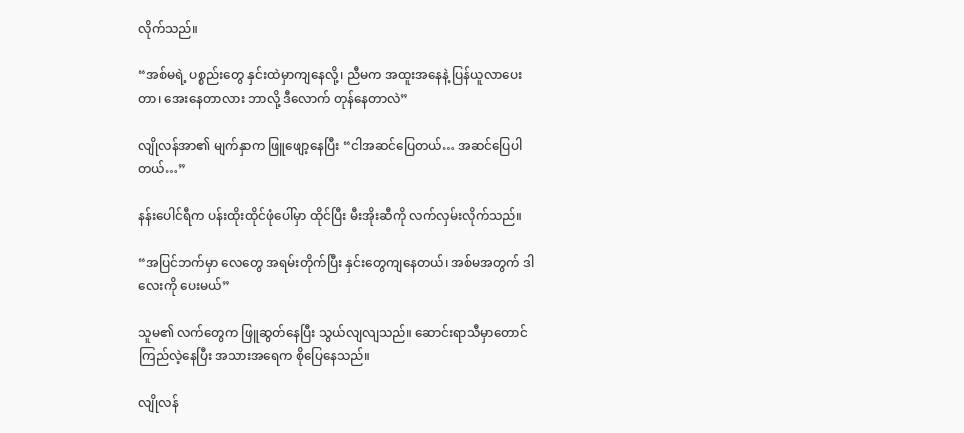လိုက်သည်။

“အစ်မရဲ့ ပစ္စည်းတွေ နှင်းထဲမှာကျနေလို့၊ ညီမက အထူးအနေနဲ့ ပြန်ယူလာပေးတာ၊ အေးနေတာလား ဘာလို့ ဒီလောက် တုန်နေတာလဲ”

လျိုလန်အာ၏ မျက်နှာက ဖြူဖျော့နေပြီး “ငါအဆင်ပြေတယ်… အဆင်ပြေပါတယ်…”

နန်းပေါင်ရီက ပန်းထိုးထိုင်ဖုံပေါ်မှာ ထိုင်ပြီး မီးအိုးဆီကို လက်လှမ်းလိုက်သည်။

“အပြင်ဘက်မှာ လေတွေ အရမ်းတိုက်ပြီး နှင်းတွေကျနေတယ်၊ အစ်မအတွက် ဒါလေးကို ပေးမယ်”

သူမ၏ လက်တွေက ဖြူဆွတ်နေပြီး သွယ်လျလျသည်။ ဆောင်းရာသီမှာတောင် ကြည်လဲ့နေပြီး အသားအရေက စိုပြေနေသည်။

လျိုလန်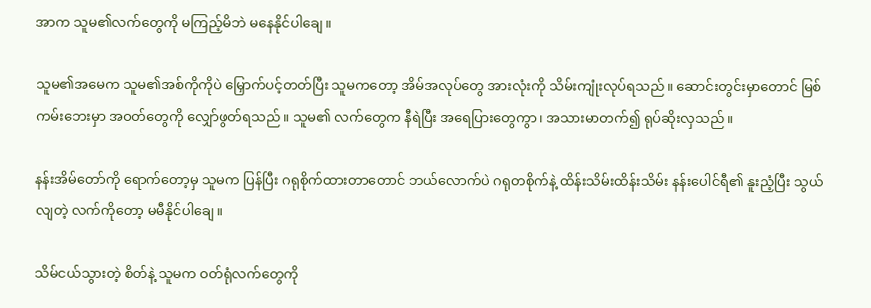အာက သူမ၏လက်တွေကို မကြည့်မိဘဲ မနေနိုင်ပါချေ။

သူမ၏အမေက သူမ၏အစ်ကိုကိုပဲ မြှောက်ပင့်တတ်ပြီး သူမကတော့ အိမ်အလုပ်တွေ အားလုံးကို သိမ်းကျုံးလုပ်ရသည်။ ဆောင်းတွင်းမှာတောင် မြစ်ကမ်းဘေးမှာ အဝတ်တွေကို လျှော်ဖွတ်ရသည်။ သူမ၏ လက်တွေက နီရဲပြီး အရေပြားတွေကွာ၊ အသားမာတက်၍ ရုပ်ဆိုးလှသည်။

နန်းအိမ်တော်ကို ရောက်တော့မှ သူမက ပြန်ပြီး ဂရုစိုက်ထားတာတောင် ဘယ်လောက်ပဲ ဂရုတစိုက်နဲ့ ထိန်းသိမ်းထိန်းသိမ်း နန်းပေါင်ရီ၏ နူးညံ့ပြီး သွယ်လျတဲ့ လက်ကိုတော့ မမီနိုင်ပါချေ။

သိမ်ငယ်သွားတဲ့ စိတ်နဲ့ သူမက ဝတ်ရုံလက်တွေကို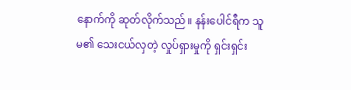နောက်ကို ဆုတ်လိုက်သည်။ နန်းပေါင်ရီက သူမ၏ သေးငယ်လှတဲ့ လှုပ်ရှားမှုကို ရှင်းရှင်း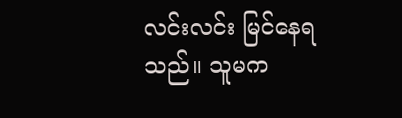လင်းလင်း မြင်နေရသည်။ သူမက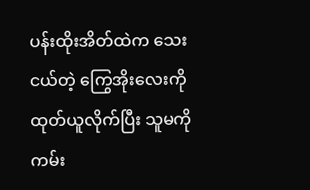ပန်းထိုးအိတ်ထဲက သေးငယ်တဲ့ ကြွေအိုးလေးကို ထုတ်ယူလိုက်ပြီး သူမကို ကမ်း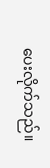ပေးလိုက်သည်။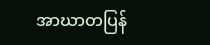အာဃာတပြန်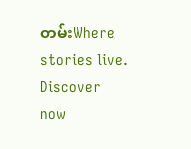တမ်းWhere stories live. Discover now